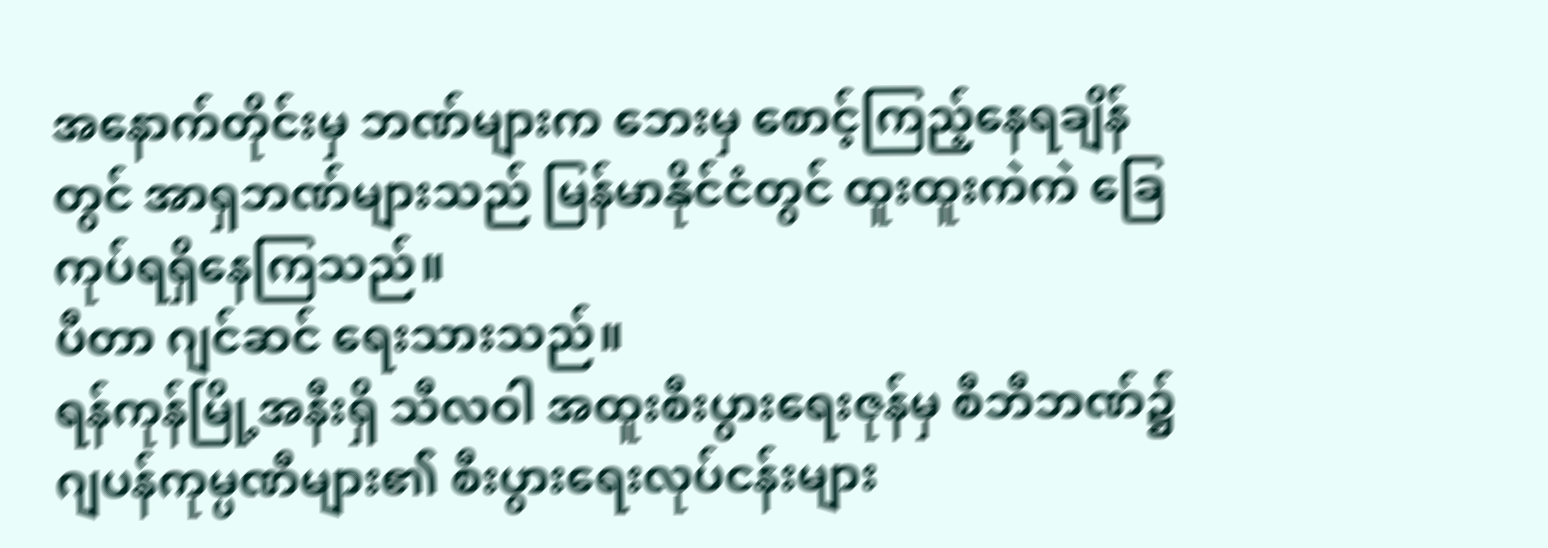အနောက်တိုင်းမှ ဘဏ်များက ဘေးမှ စောင့်ကြည့်နေရချိန်တွင် အာရှဘဏ်များသည် မြန်မာနိုင်ငံတွင် ထူးထူးကဲကဲ ခြေကုပ်ရရှိနေကြသည်။
ပီတာ ဂျင်ဆင် ရေးသားသည်။
ရန်ကုန်မြို့အနီးရှိ သီလဝါ အထူးစီးပွားရေးဇုန်မှ စီဘီဘဏ်၌ ဂျပန်ကုမ္ပဏီများ၏ စီးပွားရေးလုပ်ငန်းများ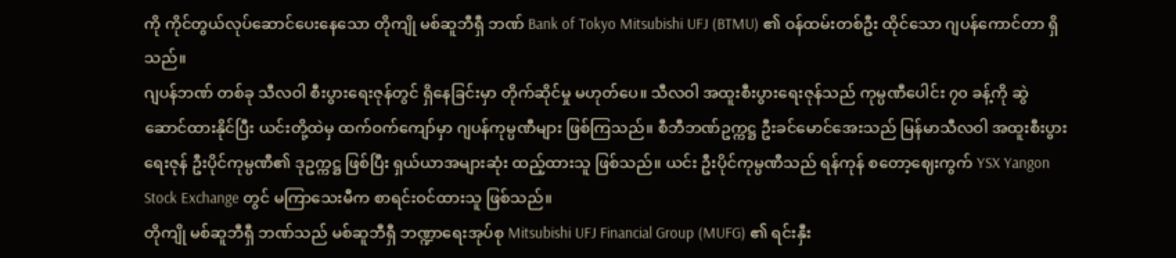ကို ကိုင်တွယ်လုပ်ဆောင်ပေးနေသော တိုကျို မစ်ဆူဘီရှီ ဘဏ် Bank of Tokyo Mitsubishi UFJ (BTMU) ၏ ဝန်ထမ်းတစ်ဦး ထိုင်သော ဂျပန်ကောင်တာ ရှိသည်။
ဂျပန်ဘဏ် တစ်ခု သီလဝါ စီးပွားရေးဇုန်တွင် ရှိနေခြင်းမှာ တိုက်ဆိုင်မှု မဟုတ်ပေ။ သီလဝါ အထူးစီးပွားရေးဇုန်သည် ကုမ္ပဏီပေါင်း ၇၀ ခန့်ကို ဆွဲဆောင်ထားနိုင်ပြီး ယင်းတို့ထဲမှ ထက်ဝက်ကျော်မှာ ဂျပန်ကုမ္ပဏီများ ဖြစ်ကြသည်။ စီဘီဘဏ်ဥက္ကဋ္ဌ ဦးခင်မောင်အေးသည် မြန်မာသီလဝါ အထူးစီးပွားရေးဇုန် ဦးပိုင်ကုမ္ပဏီ၏ ဒုဥက္ကဋ္ဌ ဖြစ်ပြီး ရှယ်ယာအများဆုံး ထည့်ထားသူ ဖြစ်သည်။ ယင်း ဦးပိုင်ကုမ္ပဏီသည် ရန်ကုန် စတော့ဈေးကွက် YSX Yangon Stock Exchange တွင် မကြာသေးမီက စာရင်းဝင်ထားသူ ဖြစ်သည်။
တိုကျို မစ်ဆူဘီရှီ ဘဏ်သည် မစ်ဆူဘီရှီ ဘဏ္ဍာရေးအုပ်စု Mitsubishi UFJ Financial Group (MUFG) ၏ ရင်းနှီး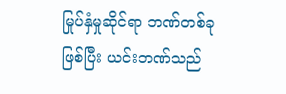မြုပ်နှံမှုဆိုင်ရာ ဘဏ်တစ်ခု ဖြစ်ပြီး ယင်းဘဏ်သည်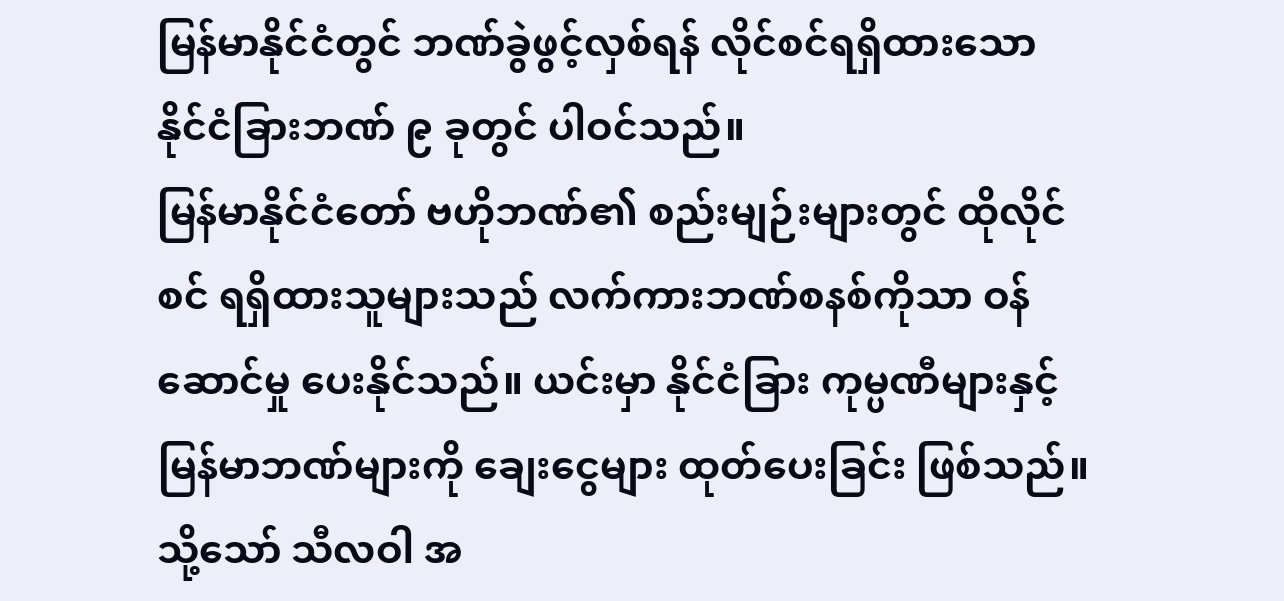မြန်မာနိုင်ငံတွင် ဘဏ်ခွဲဖွင့်လှစ်ရန် လိုင်စင်ရရှိထားသော နိုင်ငံခြားဘဏ် ၉ ခုတွင် ပါဝင်သည်။
မြန်မာနိုင်ငံတော် ဗဟိုဘဏ်၏ စည်းမျဉ်းများတွင် ထိုလိုင်စင် ရရှိထားသူများသည် လက်ကားဘဏ်စနစ်ကိုသာ ဝန်ဆောင်မှု ပေးနိုင်သည်။ ယင်းမှာ နိုင်ငံခြား ကုမ္ပဏီများနှင့် မြန်မာဘဏ်များကို ချေးငွေများ ထုတ်ပေးခြင်း ဖြစ်သည်။ သို့သော် သီလဝါ အ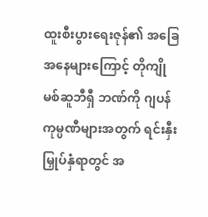ထူးစီးပွားရေးဇုန်၏ အခြေအနေများကြောင့် တိုကျို မစ်ဆူဘီရှီ ဘဏ်ကို ဂျပန်ကုမ္ပဏီများအတွက် ရင်းနှီးမြှုပ်နှံရာတွင် အ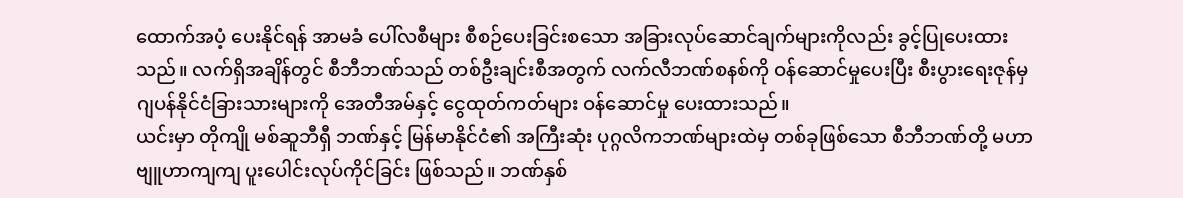ထောက်အပံ့ ပေးနိုင်ရန် အာမခံ ပေါ်လစီများ စီစဉ်ပေးခြင်းစသော အခြားလုပ်ဆောင်ချက်များကိုလည်း ခွင့်ပြုပေးထားသည်။ လက်ရှိအချိန်တွင် စီဘီဘဏ်သည် တစ်ဦးချင်းစီအတွက် လက်လီဘဏ်စနစ်ကို ဝန်ဆောင်မှုပေးပြီး စီးပွားရေးဇုန်မှ ဂျပန်နိုင်ငံခြားသားများကို အေတီအမ်နှင့် ငွေထုတ်ကတ်များ ဝန်ဆောင်မှု ပေးထားသည်။
ယင်းမှာ တိုကျို မစ်ဆူဘီရှီ ဘဏ်နှင့် မြန်မာနိုင်ငံ၏ အကြီးဆုံး ပုဂ္ဂလိကဘဏ်များထဲမှ တစ်ခုဖြစ်သော စီဘီဘဏ်တို့ မဟာဗျူဟာကျကျ ပူးပေါင်းလုပ်ကိုင်ခြင်း ဖြစ်သည်။ ဘဏ်နှစ်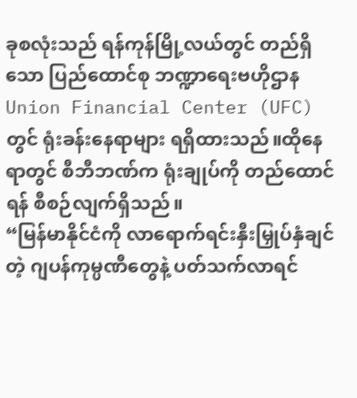ခုစလုံးသည် ရန်ကုန်မြို့လယ်တွင် တည်ရှိသော ပြည်ထောင်စု ဘဏ္ဍာရေးဗဟိုဌာန Union Financial Center (UFC) တွင် ရုံးခန်းနေရာများ ရရှိထားသည်။ထိုနေရာတွင် စီဘီဘဏ်က ရုံးချုပ်ကို တည်ထောင်ရန် စီစဉ်လျက်ရှိသည်။
“မြန်မာနိုင်ငံကို လာရောက်ရင်းနှီးမြှုပ်နှံချင်တဲ့ ဂျပန်ကုမ္ပဏီတွေနဲ့ ပတ်သက်လာရင်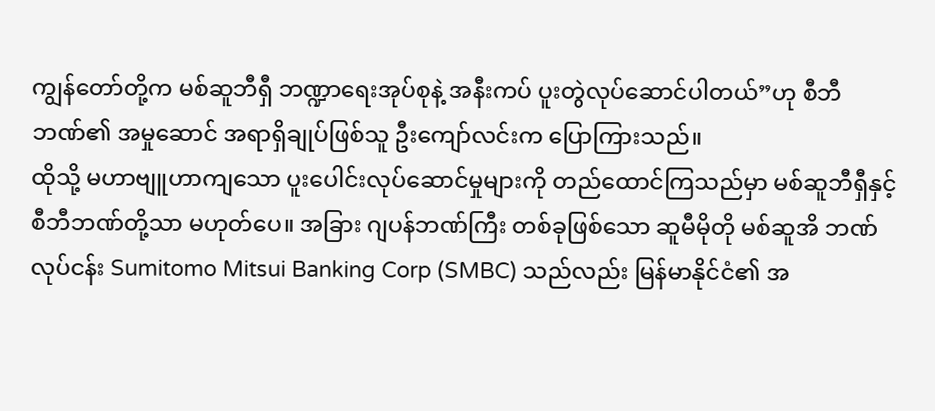ကျွန်တော်တို့က မစ်ဆူဘီရှီ ဘဏ္ဍာရေးအုပ်စုနဲ့ အနီးကပ် ပူးတွဲလုပ်ဆောင်ပါတယ်”ဟု စီဘီဘဏ်၏ အမှုဆောင် အရာရှိချုပ်ဖြစ်သူ ဦးကျော်လင်းက ပြောကြားသည်။
ထိုသို့ မဟာဗျူဟာကျသော ပူးပေါင်းလုပ်ဆောင်မှုများကို တည်ထောင်ကြသည်မှာ မစ်ဆူဘီရှီနှင့် စီဘီဘဏ်တို့သာ မဟုတ်ပေ။ အခြား ဂျပန်ဘဏ်ကြီး တစ်ခုဖြစ်သော ဆူမီမိုတို မစ်ဆူအိ ဘဏ်လုပ်ငန်း Sumitomo Mitsui Banking Corp (SMBC) သည်လည်း မြန်မာနိုင်ငံ၏ အ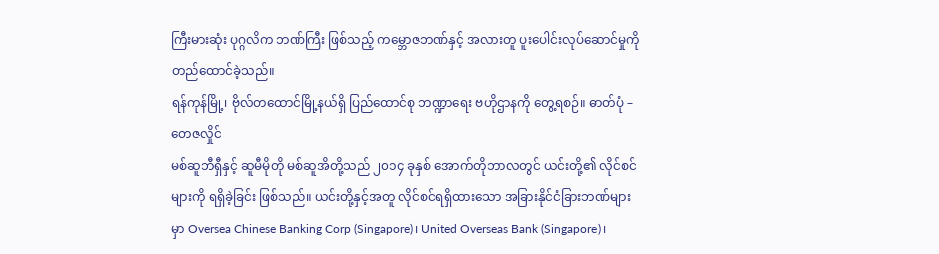ကြီးမားဆုံး ပုဂ္ဂလိက ဘဏ်ကြီး ဖြစ်သည့် ကမ္ဘောဇဘဏ်နှင့် အလားတူ ပူးပေါင်းလုပ်ဆောင်မှုကို တည်ထောင်ခဲ့သည်။
ရန်ကုန်မြို့၊ ဗိုလ်တထောင်မြို့နယ်ရှိ ပြည်ထောင်စု ဘဏ္ဍာရေး ဗဟိုဌာနကို တွေ့ရစဉ်။ ဓာတ်ပုံ – တေဇလှိုင်
မစ်ဆူဘီရှီနှင့် ဆူမီမိုတို မစ်ဆူအိတို့သည် ၂၀၁၄ ခုနှစ် အောက်တိုဘာလတွင် ယင်းတို့၏ လိုင်စင်များကို ရရှိခဲ့ခြင်း ဖြစ်သည်။ ယင်းတို့နှင့်အတူ လိုင်စင်ရရှိထားသော အခြားနိုင်ငံခြားဘဏ်များမှာ Oversea Chinese Banking Corp (Singapore)၊ United Overseas Bank (Singapore)၊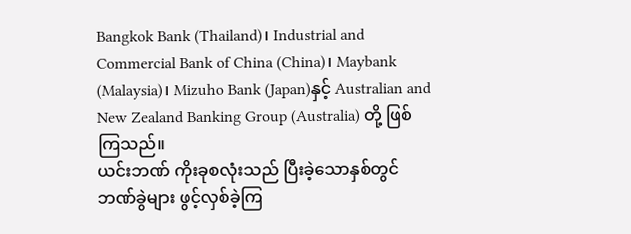Bangkok Bank (Thailand)၊ Industrial and Commercial Bank of China (China)၊ Maybank (Malaysia)၊ Mizuho Bank (Japan)နှင့် Australian and New Zealand Banking Group (Australia) တို့ ဖြစ်ကြသည်။
ယင်းဘဏ် ကိုးခုစလုံးသည် ပြီးခဲ့သောနှစ်တွင် ဘဏ်ခွဲများ ဖွင့်လှစ်ခဲ့ကြ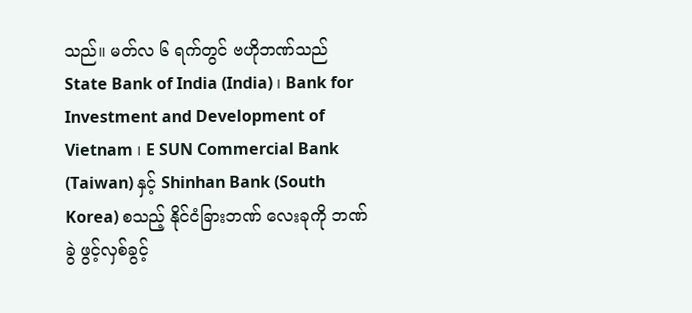သည်။ မတ်လ ၆ ရက်တွင် ဗဟိုဘဏ်သည် State Bank of India (India) ၊ Bank for Investment and Development of Vietnam ၊ E SUN Commercial Bank (Taiwan) နှင့် Shinhan Bank (South Korea) စသည့် နိုင်ငံခြားဘဏ် လေးခုကို ဘဏ်ခွဲ ဖွင့်လှစ်ခွင့်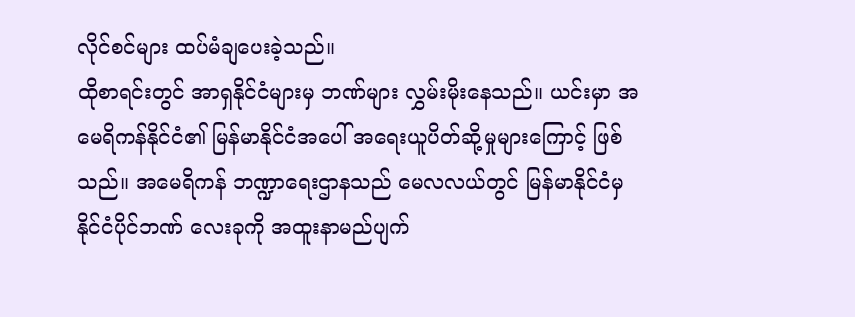လိုင်စင်များ ထပ်မံချပေးခဲ့သည်။
ထိုစာရင်းတွင် အာရှနိုင်ငံများမှ ဘဏ်များ လွှမ်းမိုးနေသည်။ ယင်းမှာ အမေရိကန်နိုင်ငံ၏ မြန်မာနိုင်ငံအပေါ် အရေးယူပိတ်ဆို့မှုများကြောင့် ဖြစ်သည်။ အမေရိကန် ဘဏ္ဍာရေးဌာနသည် မေလလယ်တွင် မြန်မာနိုင်ငံမှ နိုင်ငံပိုင်ဘဏ် လေးခုကို အထူးနာမည်ပျက်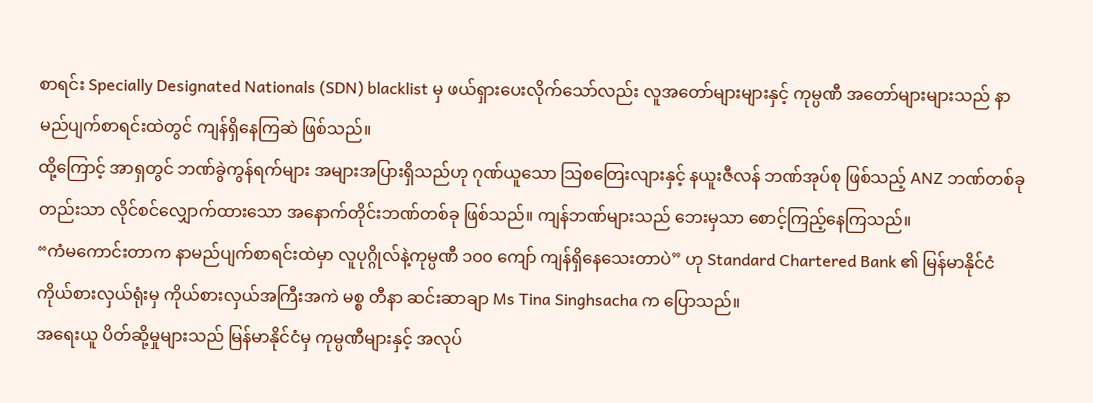စာရင်း Specially Designated Nationals (SDN) blacklist မှ ဖယ်ရှားပေးလိုက်သော်လည်း လူအတော်များများနှင့် ကုမ္ပဏီ အတော်များများသည် နာမည်ပျက်စာရင်းထဲတွင် ကျန်ရှိနေကြဆဲ ဖြစ်သည်။
ထို့ကြောင့် အာရှတွင် ဘဏ်ခွဲကွန်ရက်များ အများအပြားရှိသည်ဟု ဂုဏ်ယူသော သြစတြေးလျားနှင့် နယူးဇီလန် ဘဏ်အုပ်စု ဖြစ်သည့် ANZ ဘဏ်တစ်ခုတည်းသာ လိုင်စင်လျှောက်ထားသော အနောက်တိုင်းဘဏ်တစ်ခု ဖြစ်သည်။ ကျန်ဘဏ်များသည် ဘေးမှသာ စောင့်ကြည့်နေကြသည်။
“ကံမကောင်းတာက နာမည်ပျက်စာရင်းထဲမှာ လူပုဂ္ဂိုလ်နဲ့ကုမ္ပဏီ ၁၀၀ ကျော် ကျန်ရှိနေသေးတာပဲ” ဟု Standard Chartered Bank ၏ မြန်မာနိုင်ငံ ကိုယ်စားလှယ်ရုံးမှ ကိုယ်စားလှယ်အကြီးအကဲ မစ္စ တီနာ ဆင်းဆာချာ Ms Tina Singhsacha က ပြောသည်။
အရေးယူ ပိတ်ဆို့မှုများသည် မြန်မာနိုင်ငံမှ ကုမ္ပဏီများနှင့် အလုပ်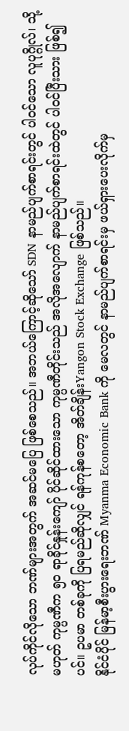လုပ်ကိုင်လိုသော ဘဏ်များအတွက် အဆင်မပြေ ဖြစ်စေသည်။ အဘယ်ကြောင့်ဆိုသော် SDN နာမည်ပျက်စာရင်းတွင် ပါဝင်သော လူပုဂ္ဂိုလ်၊ သို့မဟုတ် ကုမ္ပဏီက ၅၀ ရာခိုင်နှုန်းကျော် ပိုင်ဆိုင်ထားသော ကုမ္ပဏီတိုင်းသည် အလိုအလျောက် နာမည်ပျက်စာရင်းထဲတွင် ပါဝင်ပြီးသား ဖြစ်၍ပင်။ ဥပမာ တစ်ခုကို ပြရမည်ဆိုလျှင် ရန်ကုန်စတော့ အိတ်ချိန်းYangon Stock Exchange ဖြစ်သည်။
နိုင်ငံပိုင် မြန်မာ့စီးပွားရေးဘဏ် Myanma Economic Bank ကို မေလတွင် နာမည်ပျက်စာရင်းမှ ဖယ်ရှားပေးလိုက်မှ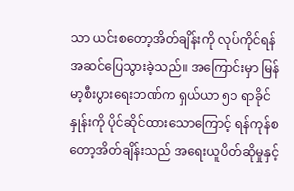သာ ယင်းစတော့အိတ်ချိန်းကို လုပ်ကိုင်ရန် အဆင်ပြေသွားခဲ့သည်။ အကြောင်းမှာ မြန်မာ့စီးပွားရေးဘဏ်က ရှယ်ယာ ၅၁ ရာခိုင်နှုန်းကို ပိုင်ဆိုင်ထားသောကြောင့် ရန်ကုန်စတော့အိတ်ချိန်းသည် အရေးယူပိတ်ဆိုမှုနှင့်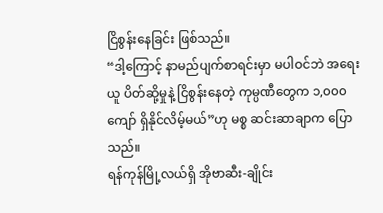ငြိစွန်းနေခြင်း ဖြစ်သည်။
“ဒါ့ကြောင့် နာမည်ပျက်စာရင်းမှာ မပါဝင်ဘဲ အရေးယူ ပိတ်ဆို့မှုနဲ့ ငြိစွန်းနေတဲ့ ကုမ္ပဏီတွေက ၁,၀၀၀ ကျော် ရှိနိုင်လိမ့်မယ်”ဟု မစ္စ ဆင်းဆာချာက ပြောသည်။
ရန်ကုန်မြို့လယ်ရှိ အိုဗာဆီး-ချိုင်း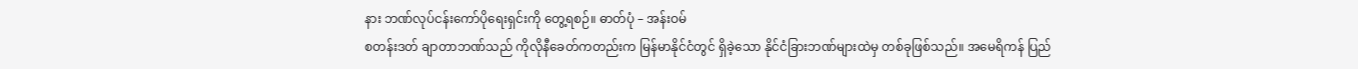နား ဘဏ်လုပ်ငန်းကော်ပိုရေးရှင်းကို တွေ့ရစဉ်။ ဓာတ်ပုံ – အန်းဝမ်
စတန်းဒတ် ချာတာဘဏ်သည် ကိုလိုနီခေတ်ကတည်းက မြန်မာနိုင်ငံတွင် ရှိခဲ့သော နိုင်ငံခြားဘဏ်များထဲမှ တစ်ခုဖြစ်သည်။ အမေရိကန် ပြည်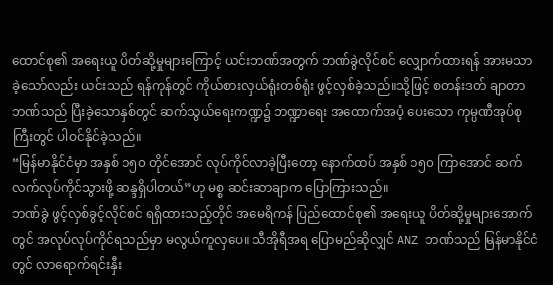ထောင်စု၏ အရေးယူ ပိတ်ဆို့မှုများကြောင့် ယင်းဘဏ်အတွက် ဘဏ်ခွဲလိုင်စင် လျှောက်ထားရန် အားမသာခဲ့သော်လည်း ယင်းသည် ရန်ကုန်တွင် ကိုယ်စားလှယ်ရုံးတစ်ရုံး ဖွင့်လှစ်ခဲ့သည်။သို့ဖြင့် စတန်းဒတ် ချာတာဘဏ်သည် ပြီးခဲ့သောနှစ်တွင် ဆက်သွယ်ရေးကဏ္ဍ၌ ဘဏ္ဍာရေး အထောက်အပံ့ ပေးသော ကုမ္ပဏီအုပ်စုကြီးတွင် ပါဝင်နိုင်ခဲ့သည်။
“မြန်မာနိုင်ငံမှာ အနှစ် ၁၅၀ တိုင်အောင် လုပ်ကိုင်လာခဲ့ပြီးတော့ နောက်ထပ် အနှစ် ၁၅၀ ကြာအောင် ဆက်လက်လုပ်ကိုင်သွားဖို့ ဆန္ဒရှိပါတယ်”ဟု မစ္စ ဆင်းဆာချာက ပြောကြားသည်။
ဘဏ်ခွဲ ဖွင့်လှစ်ခွင့်လိုင်စင် ရရှိထားသည့်တိုင် အမေရိကန် ပြည်ထောင်စု၏ အရေးယူ ပိတ်ဆို့မှုများအောက်တွင် အလုပ်လုပ်ကိုင်ရသည်မှာ မလွယ်ကူလှပေ။ သီအိုရီအရ ပြောမည်ဆိုလျှင် ANZ ဘဏ်သည် မြန်မာနိုင်ငံတွင် လာရောက်ရင်းနှီး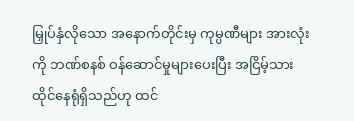မြှုပ်နှံလိုသော အနောက်တိုင်းမှ ကုမ္ပဏီများ အားလုံးကို ဘဏ်စနစ် ဝန်ဆောင်မှုများပေးပြီး အငြိမ့်သား ထိုင်နေရုံရှိသည်ဟု ထင်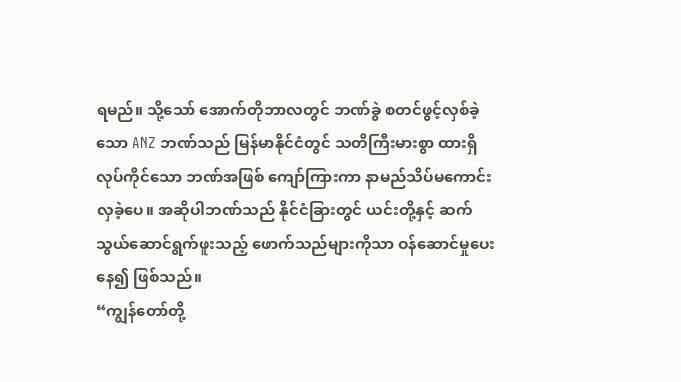ရမည်။ သို့သော် အောက်တိုဘာလတွင် ဘဏ်ခွဲ စတင်ဖွင့်လှစ်ခဲ့သော ANZ ဘဏ်သည် မြန်မာနိုင်ငံတွင် သတိကြီးမားစွာ ထားရှိလုပ်ကိုင်သော ဘဏ်အဖြစ် ကျော်ကြားကာ နာမည်သိပ်မကောင်းလှခဲ့ပေ။ အဆိုပါဘဏ်သည် နိုင်ငံခြားတွင် ယင်းတို့နှင့် ဆက်သွယ်ဆောင်ရွက်ဖူးသည့် ဖောက်သည်များကိုသာ ဝန်ဆောင်မှုပေးနေ၍ ဖြစ်သည်။
“ကျွန်တော်တို့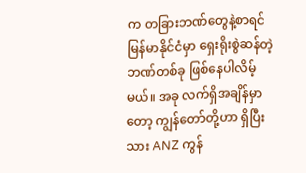က တခြားဘဏ်တွေနဲ့စာရင် မြန်မာနိုင်ငံမှာ ရှေးရိုးစွဲဆန်တဲ့ ဘဏ်တစ်ခု ဖြစ်နေပါလိမ့်မယ်။ အခု လက်ရှိအချိန်မှာတော့ ကျွန်တော်တို့ဟာ ရှိပြီးသား ANZ ကွန်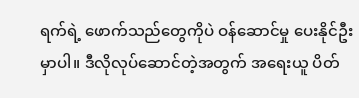ရက်ရဲ့ ဖောက်သည်တွေကိုပဲ ဝန်ဆောင်မှု ပေးနိုင်ဦးမှာပါ။ ဒီလိုလုပ်ဆောင်တဲ့အတွက် အရေးယူ ပိတ်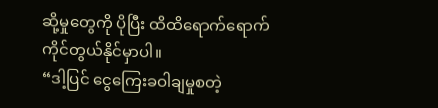ဆို့မှုတွေကို ပိုပြီး ထိထိရောက်ရောက် ကိုင်တွယ်နိုင်မှာပါ။
“ဒါ့ပြင် ငွေကြေးခဝါချမှုစတဲ့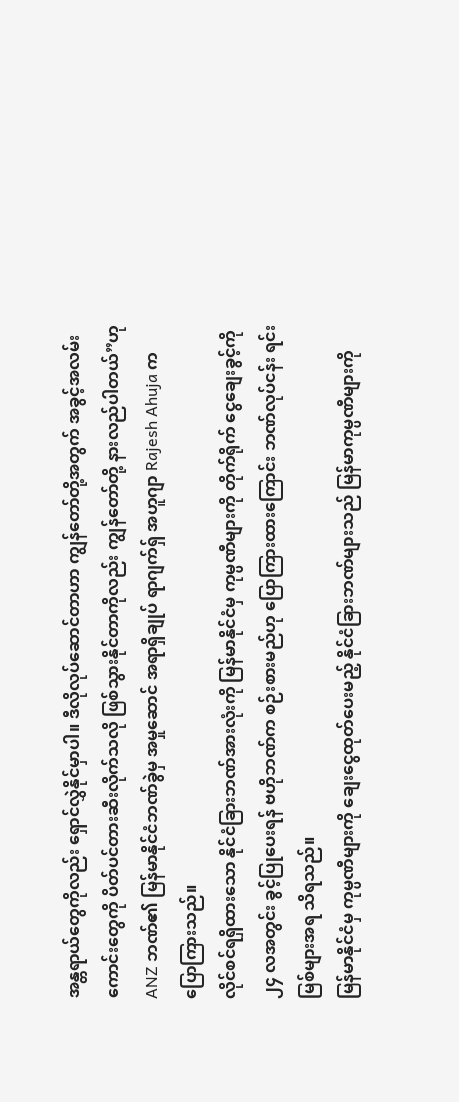အန္တရာယ်တွေကိုလည်း ရှောင်လွှဲနိုင်မှာပါ။ ဒီလိုလုပ်ဆောင်တာဟာ ကျွန်တော်တို့အတွက် အခွင့်အလမ်းကောင်းတွေကို ပိတ်ပင်တားဆီးလိုက်သလို ဖြစ်သွားနိုင်တာကိုလည်း ကျွန်တော်တို့ နားလည်ပါတယ်”ဟု ANZ ဘဏ်၏ မြန်မာနိုင်ငံဘဏ်ခွဲမှ အမှုဆောင် အရာရှိချုပ် ရာဂျက်ရှ် အဟူဂျာ Rajesh Ahuja က ပြောကြားသည်။
လိုင်စင်ရရှိထားသော နိုင်ငံခြားဘဏ်အားလုံးကို မြန်မာနိုင်ငံမှ ကုမ္ပဏီများကို တိုက်ရိုက် ငွေချေးခွင့်ကို ၂၄ လအတွင်း ခွင့်ပြုပေးရန် ဗဟိုဘဏ်က စဉ်းစားမည်ဟု ပြောကြားထားကြောင်း ဘဏ်လုပ်ငန်း ရင်းမြစ်များအရ သိရသည်။
မြန်မာနိုင်ငံမှ ကုမ္ပဏီများကို ချေးငွေထုတ်ပေးမည့် နိုင်ငံခြားဘဏ်များသည် မြန်မာကုမ္ပဏီများကို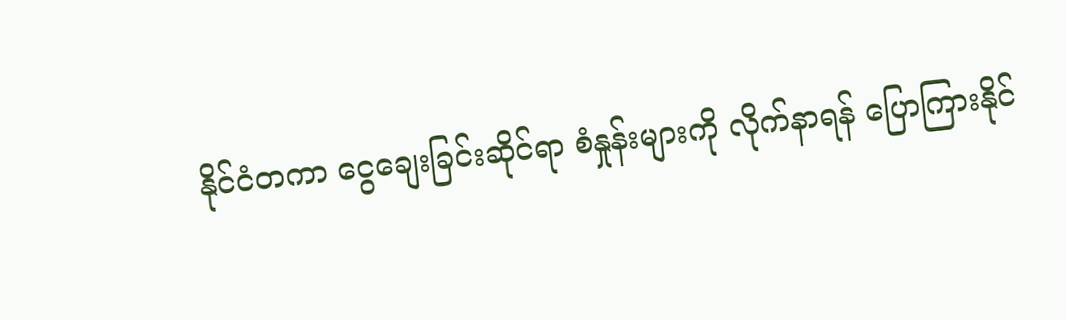နိုင်ငံတကာ ငွေချေးခြင်းဆိုင်ရာ စံနှုန်းများကို လိုက်နာရန် ပြောကြားနိုင်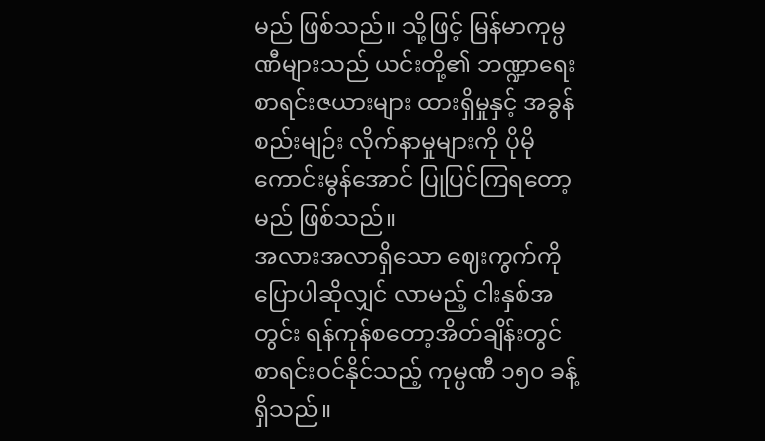မည် ဖြစ်သည်။ သို့ဖြင့် မြန်မာကုမ္ပဏီများသည် ယင်းတို့၏ ဘဏ္ဍာရေး စာရင်းဇယားများ ထားရှိမှုနှင့် အခွန်စည်းမျဉ်း လိုက်နာမှုများကို ပိုမိုကောင်းမွန်အောင် ပြုပြင်ကြရတော့မည် ဖြစ်သည်။
အလားအလာရှိသော ဈေးကွက်ကို ပြောပါဆိုလျှင် လာမည့် ငါးနှစ်အတွင်း ရန်ကုန်စတော့အိတ်ချိန်းတွင် စာရင်းဝင်နိုင်သည့် ကုမ္ပဏီ ၁၅၀ ခန့် ရှိသည်။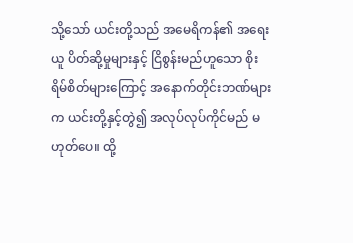သို့သော် ယင်းတို့သည် အမေရိကန်၏ အရေးယူ ပိတ်ဆို့မှုများနှင့် ငြိစွန်းမည်ဟူသော စိုးရိမ်စိတ်များကြောင့် အနောက်တိုင်းဘဏ်များက ယင်းတို့နှင့်တွဲ၍ အလုပ်လုပ်ကိုင်မည် မဟုတ်ပေ။ ထို့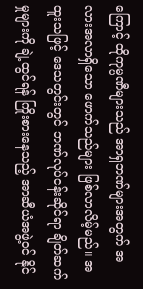ကြောင့် ထိုကုမ္ပဏီများသည် အာရှဘဏ်များအတွက် အလားအလာရှိသော ဖောက်သည်များ ဖြစ်လာလိမ့်မည်။ အထူးသဖြင့် ဒေသတွင်းတွင် ဘဏ်လုပ်ငန်းဆိုင်ရာ ချိတ်ဆက်မှုများကို ချဲ့ထွင်ရန် ကြိုးစားနေသည့် အာဆီယံအဖွဲ့ဝင် နိုင်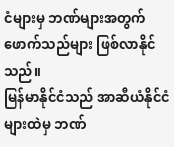ငံများမှ ဘဏ်များအတွက် ဖောက်သည်များ ဖြစ်လာနိုင်သည်။
မြန်မာနိုင်ငံသည် အာဆီယံနိုင်ငံများထဲမှ ဘဏ်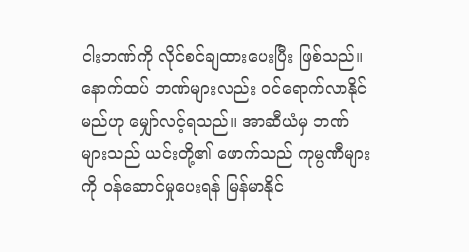ငါးဘဏ်ကို လိုင်စင်ချထားပေးပြီး ဖြစ်သည်။ နောက်ထပ် ဘဏ်များလည်း ဝင်ရောက်လာနိုင်မည်ဟု မျှော်လင့်ရသည်။ အာဆီယံမှ ဘဏ်များသည် ယင်းတို့၏ ဖောက်သည် ကုမ္ပဏီများကို ဝန်ဆောင်မှုပေးရန် မြန်မာနိုင်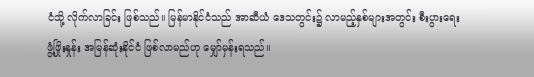ငံသို့ လိုက်လာခြင်း ဖြစ်သည်။ မြန်မာနိုင်ငံသည် အာဆီယံ ဒေသတွင်း၌ လာမည့်နှစ်များအတွင်း စီးပွားရေး ဖွံ့ဖြိုးနှုန်း အမြန်ဆုံးနိုင်ငံ ဖြစ်လာမည်ဟု မျှော်မှန်းရသည်။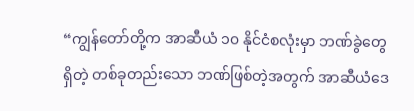“ကျွန်တော်တို့က အာဆီယံ ၁၀ နိုင်ငံစလုံးမှာ ဘဏ်ခွဲတွေ ရှိတဲ့ တစ်ခုတည်းသော ဘဏ်ဖြစ်တဲ့အတွက် အာဆီယံဒေ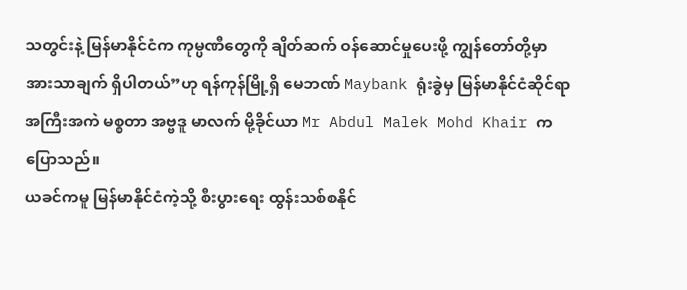သတွင်းနဲ့ မြန်မာနိုင်ငံက ကုမ္ပဏီတွေကို ချိတ်ဆက် ဝန်ဆောင်မှုပေးဖို့ ကျွန်တော်တို့မှာ အားသာချက် ရှိပါတယ်”ဟု ရန်ကုန်မြို့ရှိ မေဘဏ် Maybank ရုံးခွဲမှ မြန်မာနိုင်ငံဆိုင်ရာ အကြီးအကဲ မစ္စတာ အဗ္ဗဒူ မာလက် မို့ခိုင်ယာ Mr Abdul Malek Mohd Khair က ပြောသည်။
ယခင်ကမူ မြန်မာနိုင်ငံကဲ့သို့ စီးပွားရေး ထွန်းသစ်စနိုင်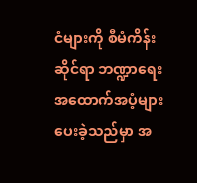ငံများကို စီမံကိန်းဆိုင်ရာ ဘဏ္ဍာရေးအထောက်အပံ့များ ပေးခဲ့သည်မှာ အ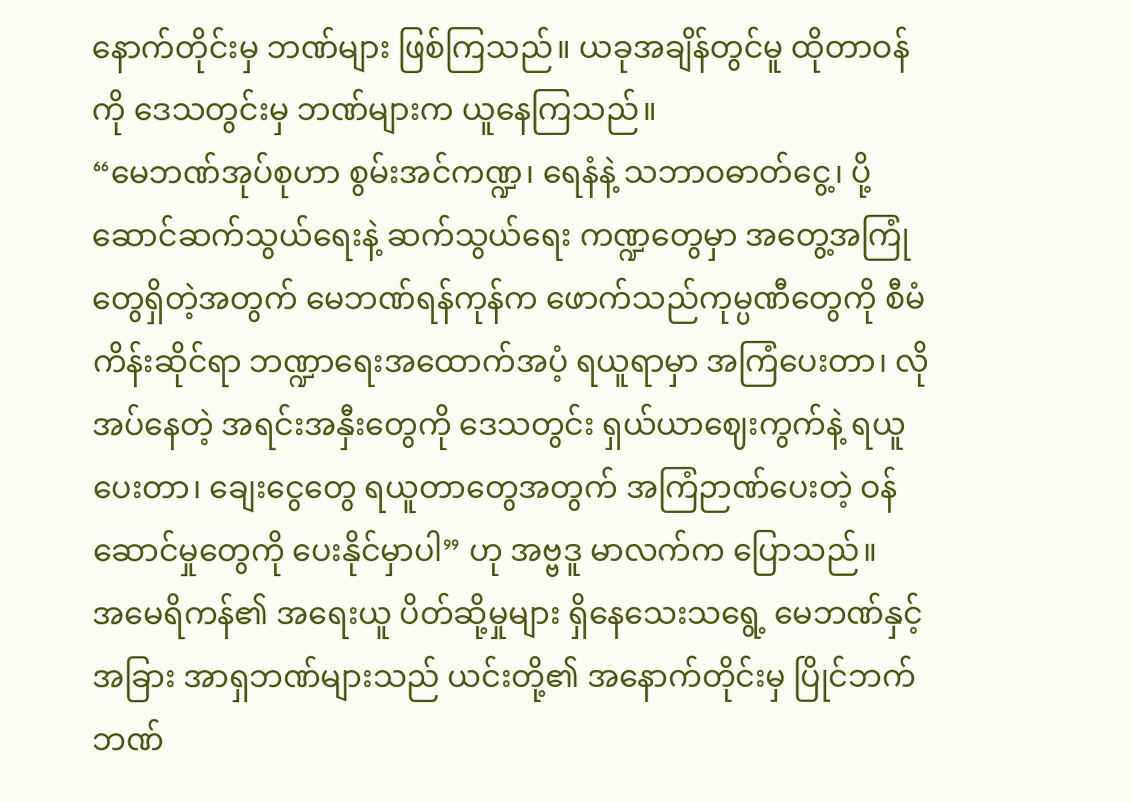နောက်တိုင်းမှ ဘဏ်များ ဖြစ်ကြသည်။ ယခုအချိန်တွင်မူ ထိုတာဝန်ကို ဒေသတွင်းမှ ဘဏ်များက ယူနေကြသည်။
“မေဘဏ်အုပ်စုဟာ စွမ်းအင်ကဏ္ဍ၊ ရေနံနဲ့ သဘာဝဓာတ်ငွေ့၊ ပို့ဆောင်ဆက်သွယ်ရေးနဲ့ ဆက်သွယ်ရေး ကဏ္ဍတွေမှာ အတွေ့အကြုံတွေရှိတဲ့အတွက် မေဘဏ်ရန်ကုန်က ဖောက်သည်ကုမ္ပဏီတွေကို စီမံကိန်းဆိုင်ရာ ဘဏ္ဍာရေးအထောက်အပံ့ ရယူရာမှာ အကြံပေးတာ၊ လိုအပ်နေတဲ့ အရင်းအနှီးတွေကို ဒေသတွင်း ရှယ်ယာဈေးကွက်နဲ့ ရယူပေးတာ၊ ချေးငွေတွေ ရယူတာတွေအတွက် အကြံဉာဏ်ပေးတဲ့ ဝန်ဆောင်မှုတွေကို ပေးနိုင်မှာပါ” ဟု အဗ္ဗဒူ မာလက်က ပြောသည်။
အမေရိကန်၏ အရေးယူ ပိတ်ဆို့မှုများ ရှိနေသေးသရွေ့ မေဘဏ်နှင့် အခြား အာရှဘဏ်များသည် ယင်းတို့၏ အနောက်တိုင်းမှ ပြိုင်ဘက်ဘဏ်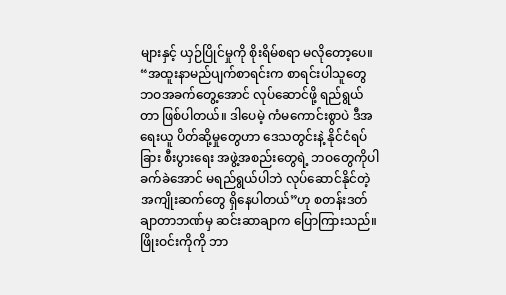များနှင့် ယှဉ်ပြိုင်မှုကို စိုးရိမ်စရာ မလိုတော့ပေ။
“အထူးနာမည်ပျက်စာရင်းက စာရင်းပါသူတွေ ဘဝအခက်တွေ့အောင် လုပ်ဆောင်ဖို့ ရည်ရွယ်တာ ဖြစ်ပါတယ်။ ဒါပေမဲ့ ကံမကောင်းစွာပဲ ဒီအရေးယူ ပိတ်ဆို့မှုတွေဟာ ဒေသတွင်းနဲ့ နိုင်ငံရပ်ခြား စီးပွားရေး အဖွဲ့အစည်းတွေရဲ့ ဘဝတွေကိုပါ ခက်ခဲအောင် မရည်ရွယ်ပါဘဲ လုပ်ဆောင်နိုင်တဲ့ အကျိုးဆက်တွေ ရှိနေပါတယ်”ဟု စတန်းဒတ် ချာတာဘဏ်မှ ဆင်းဆာချာက ပြောကြားသည်။
ဖြိုးဝင်းကိုကို ဘာ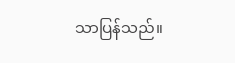သာပြန်သည်။